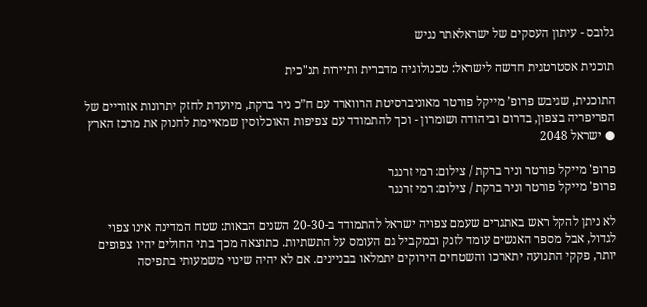גלובס - עיתון העסקים של ישראלאתר נגיש

תוכנית אסטרטגית חדשה לישראל: טכנולוגיה מדברית ותיירות תנ"כית

התוכנית, שגיבש פרופ’ מייקל פורטר מאוניברסיטת הרווארד עם ח”כ ניר ברקת, מיועדת לחזק יתרונות אזוריים של הפריפריה בצפון, בדרום וביהודה ושומרון - וכך להתמודד עם צפיפות האוכלוסין שמאיימת לחנוק את מרכז הארץ ● ישראל 2048

פרופ' מייקל פורטר וניר ברקת / צילום: רמי זרנגר
פרופ' מייקל פורטר וניר ברקת / צילום: רמי זרנגר

לא ניתן להקל ראש באתגרים שעמם צפויה ישראל להתמודד ב-20-30 השנים הבאות: שטח המדינה אינו צפוי לגדול, אבל מספר האנשים עומד לזנק ובמקביל גם העומס על התשתיות. כתוצאה מכך בתי החולים יהיו צפופים יותר, פקקי התנועה יתארכו והשטחים הירוקים יתמלאו בבניינים. אם לא יהיה שינוי משמעותי בתפיסה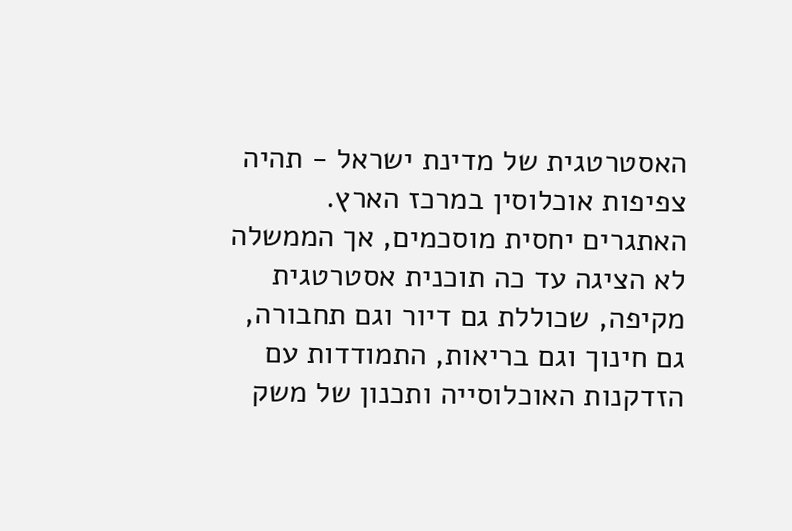האסטרטגית של מדינת ישראל - תהיה צפיפות אוכלוסין במרכז הארץ. האתגרים יחסית מוסכמים, אך הממשלה לא הציגה עד כה תוכנית אסטרטגית מקיפה, שכוללת גם דיור וגם תחבורה, גם חינוך וגם בריאות, התמודדות עם הזדקנות האוכלוסייה ותכנון של משק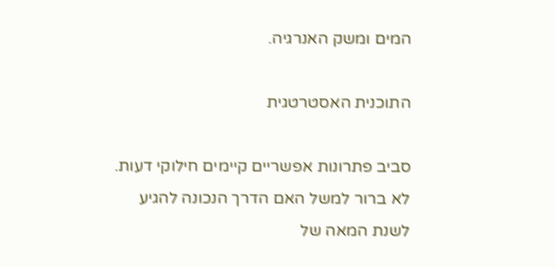המים ומשק האנרגיה.

התוכנית האסטרטגית

סביב פתרונות אפשריים קיימים חילוקי דעות. לא ברור למשל האם הדרך הנכונה להגיע לשנת המאה של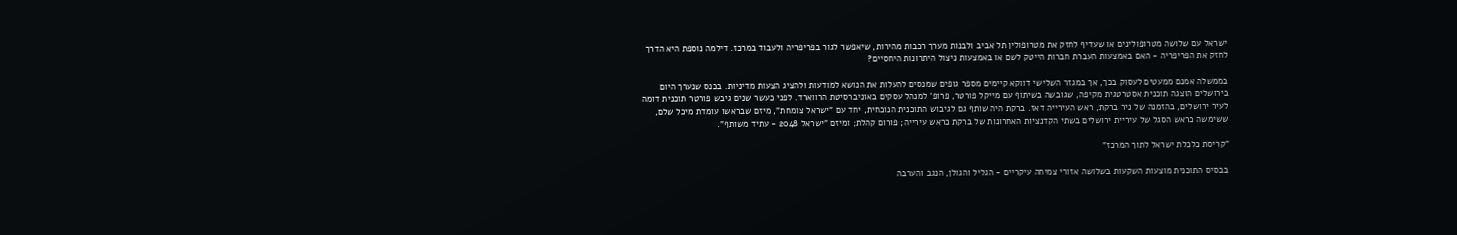ישראל עם שלושה מטרופולינים או שעדיף לחזק את מטרופולין תל אביב ולבנות מערך רכבות מהירות, שיאפשר לגור בפריפריה ולעבוד במרכז. דילמה נוספת היא הדרך לחזק את הפריפריה - האם באמצעות העברת חברות הייטק לשם או באמצעות ניצול היתרונות היחסיים?

בממשלה אמנם ממעטים לעסוק בכך, אך במגזר השלישי דווקא קיימים מספר גופים שמנסים להעלות את הנושא למודעות ולהציג הצעות מדיניות. בכנס שנערך היום בירושלים הוצגה תוכנית אסטרטגית מקיפה, שגובשה בשיתוף עם מייקל פורטר, פרופ’ למנהל עסקים באוניברסיטת הרווארד. לפני כעשר שנים גיבש פורטר תוכנית דומה לעיר ירושלים, בהזמנה של ניר ברקת, ראש העירייה דאז. ברקת היה שותף גם לגיבוש התוכנית הנוכחית, יחד עם "ישראל צומחת", מיזם שבראשו עומדת מיכל שלם, ששימשה כראש הסגל של עיריית ירושלים בשתי הקדנציות האחרונות של ברקת כראש עירייה; פורום קהלת; ומיזם "ישראל 2048 - עתיד משותף".

"קריסת כלכלת ישראל לתוך המרכז"

בבסיס התוכנית מוצעות השקעות בשלושה אזורי צמיחה עיקריים - הגליל והגולן, הנגב והערבה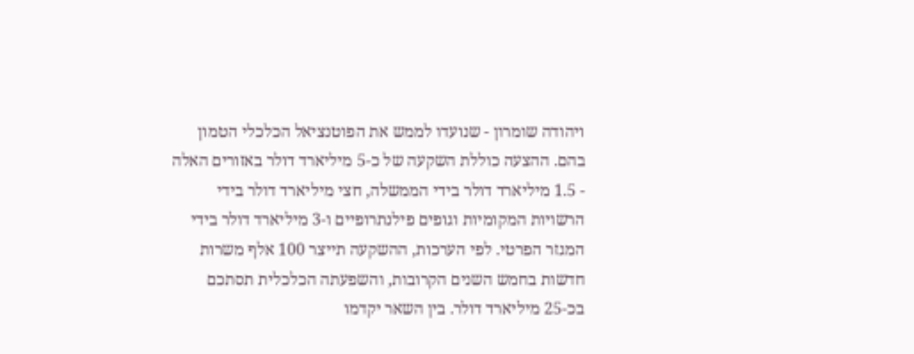ויהודה שומרון - שנועדו לממש את הפוטנציאל הכלכלי הטמון בהם. ההצעה כוללת השקעה של כ-5 מיליארד דולר באזורים האלה - 1.5 מיליארד דולר בידי הממשלה, חצי מיליארד דולר בידי הרשויות המקומיות וגופים פילנתרופיים ו-3 מיליארד דולר בידי המגזר הפרטי. לפי הערכות, ההשקעה תייצר 100 אלף משרות חדשות בחמש השנים הקרובות, והשפעתה הכלכלית תסתכם בכ-25 מיליארד דולר. בין השאר יקדמו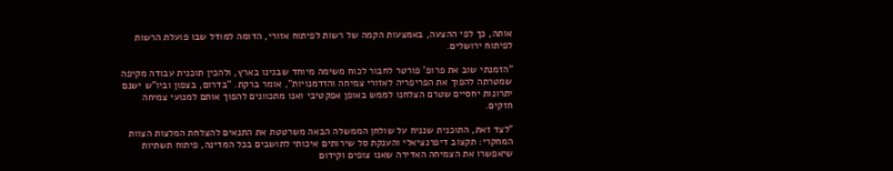אותה, כך לפי ההצעה, באמצעות הקמה של רשות לפיתוח אזורי, הדומה למודל שבו פועלת הרשות לפיתוח ירושלים.

"הזמנתי שוב את פרופ’ פורטר לחבור לכוח משימה מיוחד שבנינו בארץ, ולהכין תוכנית עבודה מקיפה שמטרתה להפוך את הפריפריה לאזורי צמיחה והזדמנויות", אומר ברקת. "בדרום, בצפון וביו"ש ישנם יתרונות יחסיים שטרם הצלחנו לממש באופן אפקטיבי ואנו מתכוונים להפוך אותם למנועי צמיחה חזקים.

"לצד זאת, התוכנית שנניח על שולחן הממשלה הבאה משרטטת את התנאים להצלחת המלצות הצוות המחקרי: תקצוב דיפרנציאלי והענקת סל שירותים איכותי לתושבים בכל המדינה, פיתוח תשתיות שיאפשרו את הצמיחה האדירה שאנו צופים וקידום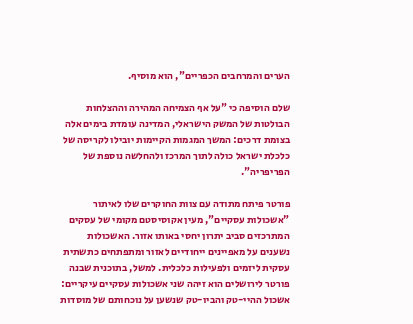הערים והמרחבים הכפריים", הוא מוסיף.

שלם הוסיפה כי "על אף הצמיחה המהירה וההצלחות הבולטות של המשק הישראלי, המדינה עומדת בימים אלה בצומת דרכים: המשך המגמות הקיימות יובילו לקריסה של כלכלת ישראל כולה לתוך המרכז ולהחלשה נוספת של הפריפריה".

פורטר פיתח מתודה עם צוות החוקרים שלו לאיתור "אשכולות עסקיים", מעין אקוסיסטם מקומי של עסקים המתרכזים סביב יתרון יחסי באותו אזור. האשכולות נשענים על מאפיינים ייחודיים לאזור ומתפתחים כתשתית עסקית ליזמים ולפעילות כלכלית. למשל, בתוכנית שבנה פורטר לירושלים הוא זיהה שני אשכולות עסקיים עיקריים: אשכול ההיי-טק והביו-טק שנשען על נוכחותם של מוסדות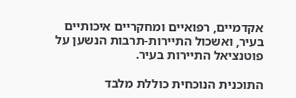אקדמיים, רפואיים ומחקריים איכותיים בעיר, ואשכול התיירות-תרבות הנשען על פוטנציאל התיירות בעיר.

התוכנית הנוכחית כוללת מלבד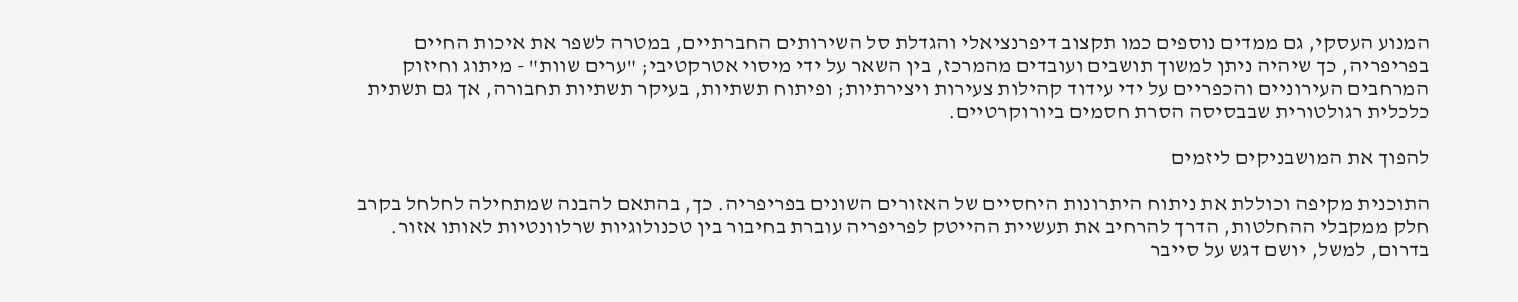המנוע העסקי, גם ממדים נוספים כמו תקצוב דיפרנציאלי והגדלת סל השירותים החברתיים, במטרה לשפר את איכות החיים בפריפריה, כך שיהיה ניתן למשוך תושבים ועובדים מהמרכז, בין השאר על ידי מיסוי אטרקטיבי; "ערים שוות" - מיתוג וחיזוק המרחבים העירוניים והכפריים על ידי עידוד קהילות צעירות ויצירתיות; ופיתוח תשתיות, בעיקר תשתיות תחבורה, אך גם תשתית כלכלית רגולטורית שבבסיסה הסרת חסמים ביורוקרטיים.

להפוך את המושבניקים ליזמים

התוכנית מקיפה וכוללת את ניתוח היתרונות היחסיים של האזורים השונים בפריפריה. כך, בהתאם להבנה שמתחילה לחלחל בקרב חלק ממקבלי ההחלטות, הדרך להרחיב את תעשיית ההייטק לפריפריה עוברת בחיבור בין טכנולוגיות שרלוונטיות לאותו אזור. בדרום, למשל, יושם דגש על סייבר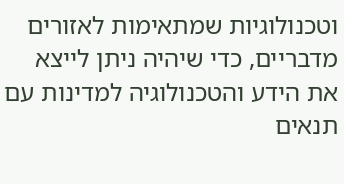וטכנולוגיות שמתאימות לאזורים מדבריים, כדי שיהיה ניתן לייצא את הידע והטכנולוגיה למדינות עם תנאים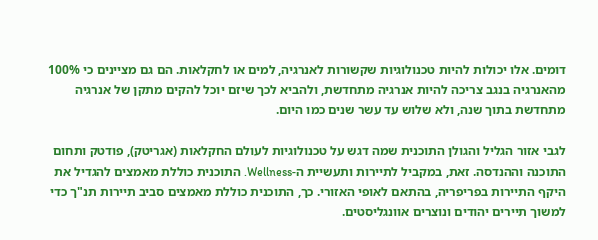דומים. אלו יכולות להיות טכנולוגיות שקשורות לאנרגיה, למים או לחקלאות. הם גם מציינים כי 100% מהאנרגיה בנגב צריכה להיות אנרגיה מתחדשת, ולהביא לכך שיזם יוכל להקים מתקן של אנרגיה מתחדשת בתוך שנה, ולא שלוש עד עשר שנים כמו היום.

לגבי אזור הגליל והגולן התוכנית שמה דגש על טכנולוגיות לעולם החקלאות (אגריטק), פודטק ותחום התוכנה וההנדסה. זאת, במקביל לתיירות ותעשיית ה-Wellness. התוכנית כוללת מאמצים להגדיל את היקף התיירות בפריפריה, בהתאם לאופי האזורי. כך, התוכנית כוללת מאמצים סביב תיירות תנ"ך כדי למשוך תיירים יהודים ונוצרים אוונגליסטים.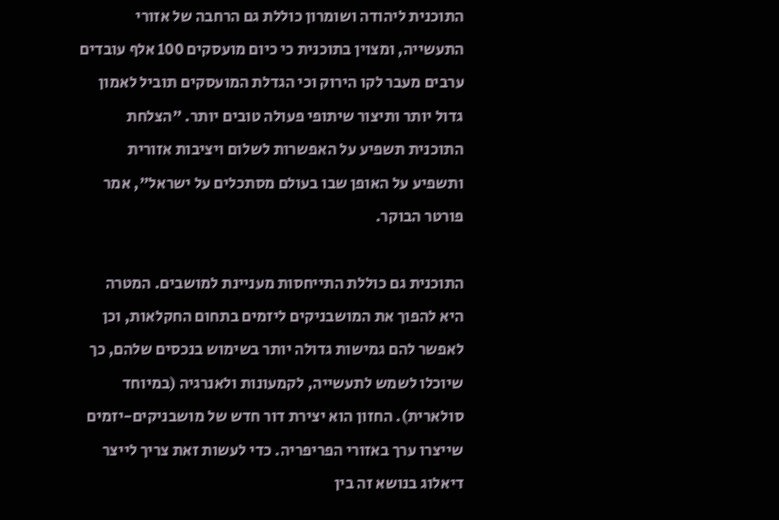התוכנית ליהודה ושומרון כוללת גם הרחבה של אזורי התעשייה, ומצוין בתוכנית כי כיום מועסקים 100 אלף עובדים ערבים מעבר לקו הירוק וכי הגדלת המועסקים תוביל לאמון גדול יותר ותיצור שיתופי פעולה טובים יותר. "הצלחת התוכנית תשפיע על האפשרות לשלום ויציבות אזורית ותשפיע על האופן שבו בעולם מסתכלים על ישראל", אמר פורטר הבוקר.

התוכנית גם כוללת התייחסות מעניינת למושבים. המטרה היא להפוך את המושבניקים ליזמים בתחום החקלאות, וכן לאפשר להם גמישות גדולה יותר בשימוש בנכסים שלהם, כך שיוכלו לשמש לתעשייה, לקמעונות ולאנרגיה (במיוחד סולארית). החזון הוא יצירת דור חדש של מושבניקים-יזמים שייצרו ערך באזורי הפריפריה. כדי לעשות זאת צריך לייצר דיאלוג בנושא זה בין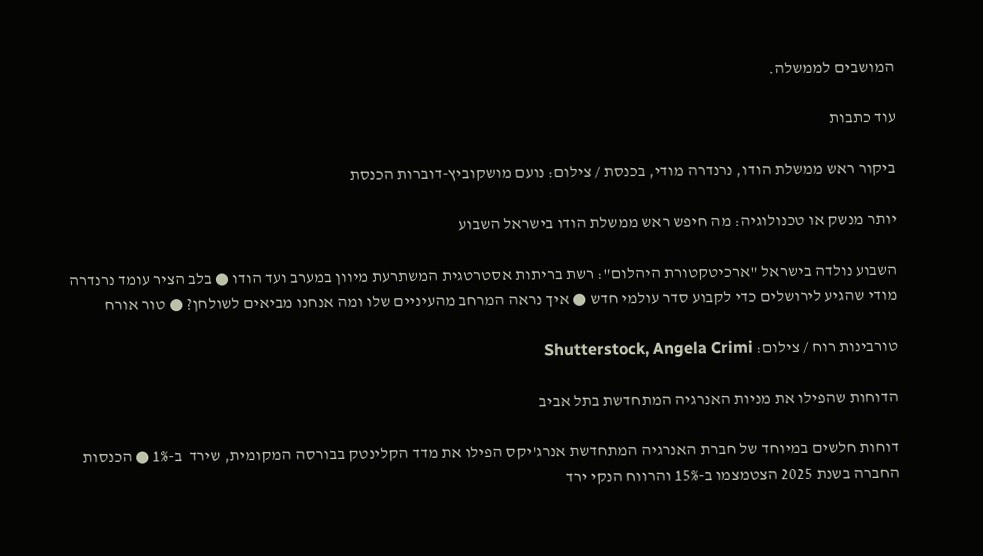המושבים לממשלה.

עוד כתבות

ביקור ראש ממשלת הודו, נרנדרה מודי, בכנסת / צילום: נועם מושקוביץ-דוברות הכנסת

יותר מנשק או טכנולוגיה: מה חיפש ראש ממשלת הודו בישראל השבוע

השבוע נולדה בישראל "ארכיטקטורת היהלום": רשת בריתות אסטרטגית המשתרעת מיוון במערב ועד הודו ● בלב הציר עומד נרנדרה מודי שהגיע לירושלים כדי לקבוע סדר עולמי חדש ● איך נראה המרחב מהעיניים שלו ומה אנחנו מביאים לשולחן? ● טור אורח

טורבינות רוח / צילום: Shutterstock, Angela Crimi

הדוחות שהפילו את מניות האנרגיה המתחדשת בתל אביב

דוחות חלשים במיוחד של חברת האנרגיה המתחדשת אנרג'יקס הפילו את מדד הקלינטק בבורסה המקומית, שירד  ב-1% ● הכנסות החברה בשנת 2025 הצטמצמו ב-15% והרווח הנקי ירד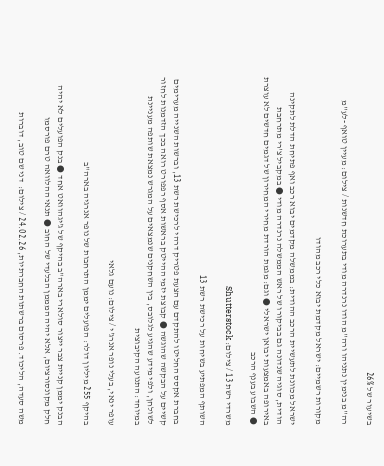בשיעור של 26%

רה''מ בנימין נתניהו ורה''מ הודו נרנדרה מודי בתערוכת חדשנות / צילום: מעיין טואף -לע''מ

מקורות רשמיים: ישראל מקדמת יבוא כלי רכב מהודו

ישראל מכוונת לתעשיית הרכב ההודית: בממשלה מקדמים יבוא רכב ואף פתיחת הדלת לתקינה הודית, סוגיה שנדונה גם בביקורו של ראש הממשלה נרנדרה מודי ● במקביל צ'רי מתרחבת באירופה באמצעות יבואן ישראלי ● וגם: מגמת הורדת מחירי המחירון של דגמים חדשים לא עוצרת ● השבוע בענף הרכב

משרדי רשת 13 / צילום: Shutterstock

השותף המפתיע בשיחות על רכישת רשת 13

בחברת אקסס החליטו להתקדם עם הצעת פטריק דרהי לרכישת רשת 13, וברשות השנייה מערימים קשיים על הבקשה שהוגשה ● קבוצת יזמי ההייטק בראשות אסף רפפורט רואה בכך הזדמנות לחזור לשולחן, ולפי מידע שהגיע לגלובס, בין השחקנים שנמצאים על המגרש נמצאת שותפה מעניינת במיוחד: התנועה הקיבוצית

עופר ינאי, בעלי נופר אנרג'י / צילום: נועם גלאי

בהיקף 255 מיליון דולר: הפועלים יממן התרחבות של נופר אנרגיה בארה"ב

הבנק יממן קניית צבר ייצור סולארי בארה"ב בהיקף של ג'יגהוואט אחד ● בנק הפועלים לא יהיה חלק מקונסורציום, אלא יהיה המממן הבלעדי של החוב ● תנאי ההלוואה טרם פורסמו

משה סעדה, הליכוד. פרסום ברשתות החברתיות, 24.02.26 / צילום:  דני שם טוב, דוברות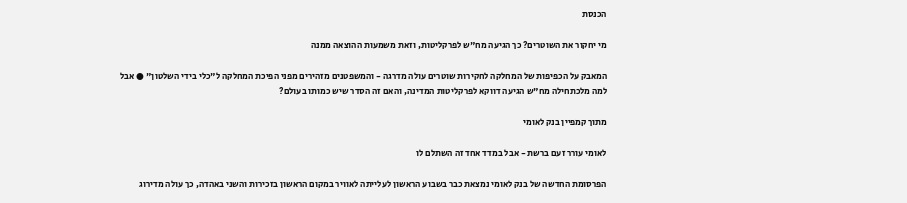הכנסת

מי יחקור את השוטרים? כך הגיעה מח"ש לפרקליטות, וזאת משמעות ההוצאה ממנה

המאבק על הכפיפות של המחלקה לחקירות שוטרים עולה מדרגה - והמשפטנים מזהירים מפני הפיכת המחלקה ל"כלי בידי השלטון" ● אבל למה מלכתחילה מח"ש הגיעה דווקא לפרקליטות המדינה, והאם זה הסדר שיש כמותו בעולם?

מתוך קמפיין בנק לאומי

לאומי עורר זעם ברשת - אבל במדד אחד זה השתלם לו

הפרסומת החדשה של בנק לאומי נמצאת כבר בשבוע הראשון לעלייתה לאוויר במקום הראשון בזכירות והשני באהדה, כך עולה מדירוג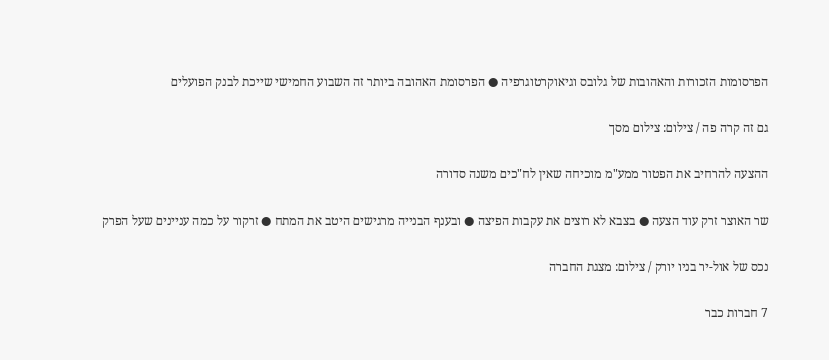הפרסומות הזכורות והאהובות של גלובס וגיאוקרטוגרפיה ● הפרסומת האהובה ביותר זה השבוע החמישי שייכת לבנק הפועלים

גם זה קרה פה / צילום: צילום מסך

ההצעה להרחיב את הפטור ממע"מ מוכיחה שאין לח"כים משנה סדורה

שר האוצר זרק עוד הצעה ● בצבא לא רוצים את עקבות הפיצה ● ובענף הבנייה מרגישים היטב את המתח ● זרקור על כמה עניינים שעל הפרק

נכס של אול-יר בניו יורק / צילום: מצגת החברה

7 חברות כבר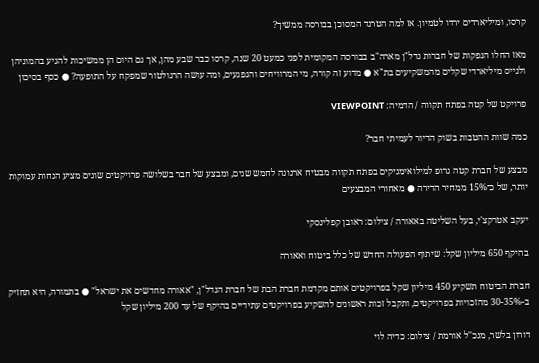קרסו, ומיליארדים ירדו לטמיון. אז למה הטרנד המסוכן בבורסה ממשיך?

מאז החלו הנפקות של חברות נדל"ן מארה"ב בבורסה המקומית לפני כמעט 20 שנה, קרסו כבר שבע מהן, אך גם היום הן ממשיכות להגיע בהמוניהן ולגייס מיליארדי שקלים מהמשקיעים בת"א ● מדוע זה קורה, מי המרוויחים והנפגעים, ומה עושה הרגולטור שמפקח על התופעה? ● כסף בסיכון

פרויקט של קטה בפתח תקווה / הדמיה: VIEWPOINT

כמה שוות ההטבות בשוק הדיור לעמיתי חבר?

מבצע של חברת קטה גרופ למילואימניקים בפתח תקווה מבטיח ארנונה לחמש שנים, ומבצע של חבר בשלושה פרויקטים שונים מציע הנחות עמוקות יותר, של כ־15% ממחיר הדירה ● מאחורי המבצעים

יעקב אטרקצ'י, בעל השליטה באאורה / צילום: ראובן קפלינסקי

בהיקף 650 מיליון שקל: שיתוף הפעולה החדש של כלל ביטוח ואאורה

חברת הביטוח תשקיע 450 מיליון שקל בפרויקטים אותם מקדמת חברת הבת של חברת הנדל"ן, "אאורה מחדשים את ישראל" ● בתמורה, היא תחזיק ב-30-35% מהזכויות בפרויקטים, ותקבל זכות ראשונים להשקיע בפרויקטים עתידיים בהיקף של עד 200 מיליון שקל

דורון בלשר, מנכ''ל אורמת / צילום: כדיה לוי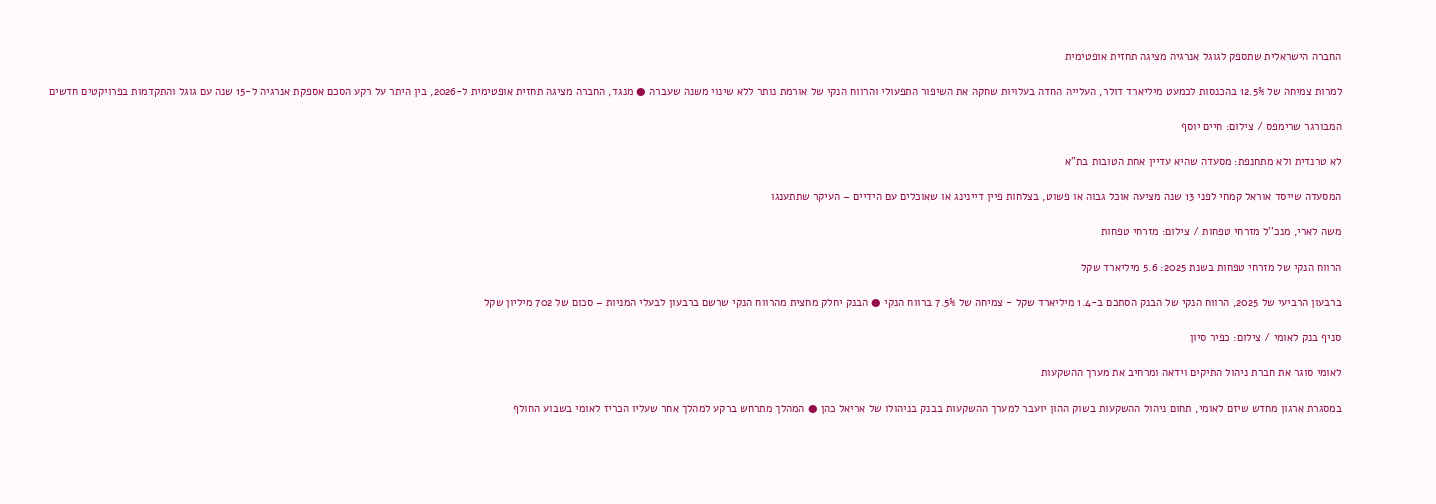החברה הישראלית שתספק לגוגל אנרגיה מציגה תחזית אופטימית

למרות צמיחה של 12.5% בהכנסות לכמעט מיליארד דולר, העלייה החדה בעלויות שחקה את השיפור התפעולי והרווח הנקי של אורמת נותר ללא שינוי משנה שעברה ● מנגד, החברה מציגה תחזית אופטימית ל-2026, בין היתר על רקע הסכם אספקת אנרגיה ל-15 שנה עם גוגל והתקדמות בפרויקטים חדשים

המבורגר שרימפס / צילום: חיים יוסף

לא טרנדית ולא מתחנפת: מסעדה שהיא עדיין אחת הטובות בת"א

המסעדה שייסד אוראל קמחי לפני 13 שנה מציעה אוכל גבוה או פשוט, בצלחות פיין דיינינג או שאוכלים עם הידיים – העיקר שתתענגו

משה לארי, מנכ''ל מזרחי טפחות / צילום: מזרחי טפחות

הרווח הנקי של מזרחי טפחות בשנת 2025: 5.6 מיליארד שקל

ברבעון הרביעי של 2025, הרווח הנקי של הבנק הסתכם ב-1.4 מיליארד שקל - צמיחה של 7.5% ברווח הנקי ● הבנק יחלק מחצית מהרווח הנקי שרשם ברבעון לבעלי המניות – סכום של 702 מיליון שקל

סניף בנק לאומי / צילום: כפיר סיון

לאומי סוגר את חברת ניהול התיקים וידאה ומרחיב את מערך ההשקעות

במסגרת ארגון מחדש שיזם לאומי, תחום ניהול ההשקעות בשוק ההון יועבר למערך ההשקעות בבנק בניהולו של אריאל כהן ● המהלך מתרחש ברקע למהלך אחר שעליו הכריז לאומי בשבוע החולף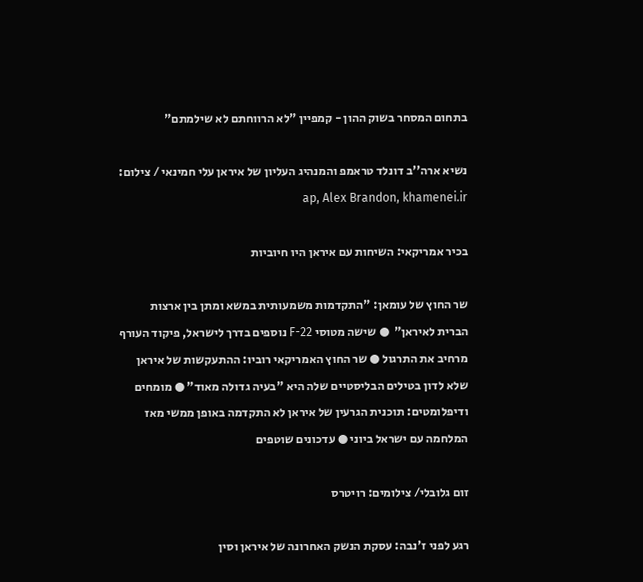בתחום המסחר בשוק ההון - קמפיין "לא הרווחתם לא שילמתם"

נשיא ארה''ב דונלד טראמפ והמנהיג העליון של איראן עלי חמינאי / צילום: ap, Alex Brandon, khamenei.ir

בכיר אמריקאי: השיחות עם איראן היו חיוביות

שר החוץ של עומאן: "התקדמות משמעותית במשא ומתן בין ארצות הברית לאיראן"  ● שישה מטוסי F-22 נוספים בדרך לישראל, פיקוד העורף מרחיב את התרגול ● שר החוץ האמריקאי רוביו: ההתעקשות של איראן שלא לדון בטילים הבליסטיים שלה היא "בעיה גדולה מאוד" ● מומחים ודיפלומטים: תוכנית הגרעין של איראן לא התקדמה באופן ממשי מאז המלחמה עם ישראל ביוני ● עדכונים שוטפים

זום גלובלי/ צילומים: רויטרס

רגע לפני ז'נבה: עסקת הנשק האחרונה של איראן וסין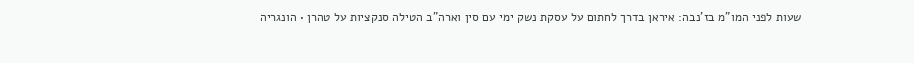שעות לפני המו"מ בז'נבה: איראן בדרך לחתום על עסקת נשק ימי עם סין וארה"ב הטילה סנקציות על טהרן • הונגריה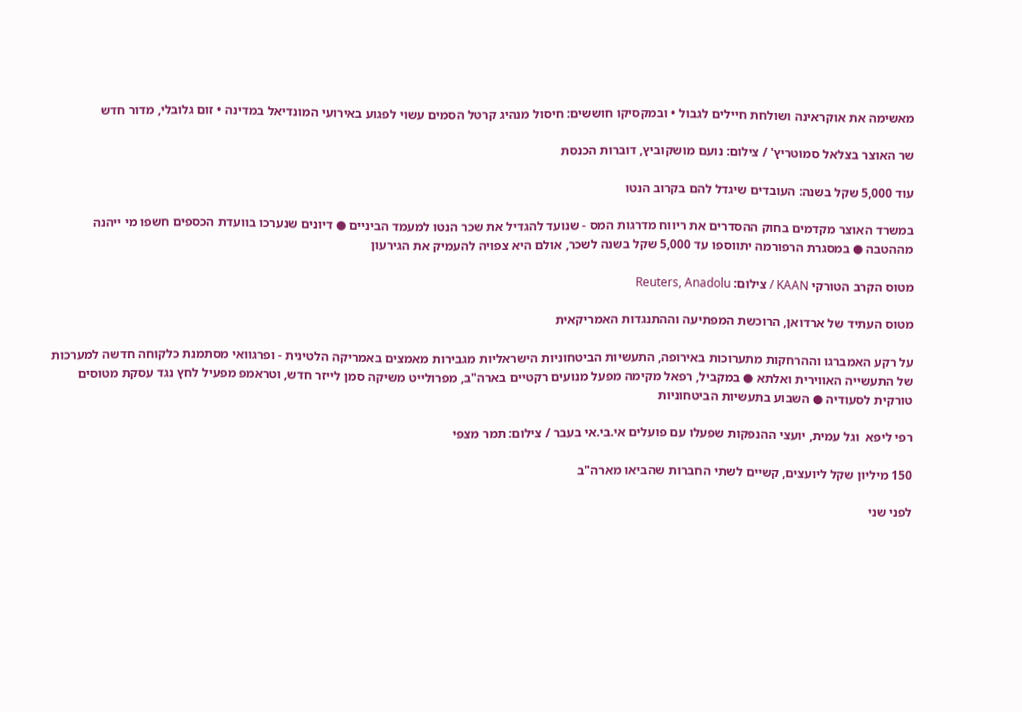מאשימה את אוקראינה ושולחת חיילים לגבול • ובמקסיקו חוששים: חיסול מנהיג קרטל הסמים עשוי לפגוע באירועי המונדיאל במדינה • זום גלובלי, מדור חדש

שר האוצר בצלאל סמוטריץ' / צילום: נועם מושקוביץ, דוברות הכנסת

עוד 5,000 שקל בשנה: העובדים שיגדל להם בקרוב הנטו

במשרד האוצר מקדמים בחוק ההסדרים את ריווח מדרגות המס - שנועד להגדיל את שכר הנטו למעמד הביניים ● דיונים שנערכו בוועדת הכספים חשפו מי ייהנה מההטבה ● במסגרת הרפורמה יתווספו עד 5,000 שקל בשנה לשכר, אולם היא צפויה להעמיק את הגירעון

מטוס הקרב הטורקי KAAN / צילום: Reuters, Anadolu

מטוס העתיד של ארדואן, הרוכשת המפתיעה וההתנגדות האמריקאית

על רקע האמברגו וההרחקות מתערוכות באירופה, התעשיות הביטחוניות הישראליות מגבירות מאמצים באמריקה הלטינית - ופרגוואי מסתמנת כלקוחה חדשה למערכות של התעשייה האווירית ואלתא ● במקביל, רפאל מקימה מפעל מנועים רקטיים בארה"ב, מפרולייט משיקה סמן לייזר חדש, וטראמפ מפעיל לחץ נגד עסקת מטוסים טורקית לסעודיה ● השבוע בתעשיות הביטחוניות

רפי ליפא  וגל עמית, יועצי ההנפקות שפעלו עם פועלים אי.בי.אי בעבר / צילום: תמר מצפי

150 מיליון שקל ליועצים, קשיים לשתי החברות שהביאו מארה"ב

לפני שני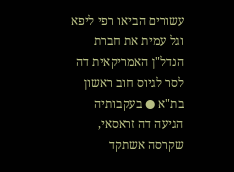עשורים הביאו רפי ליפא וגל עמית את חברת הנדל"ן האמריקאית דה לסר לגיוס חוב ראשון בת"א ● בעקבותיה הגיעה דה זראסאי, שקרסה אשתקד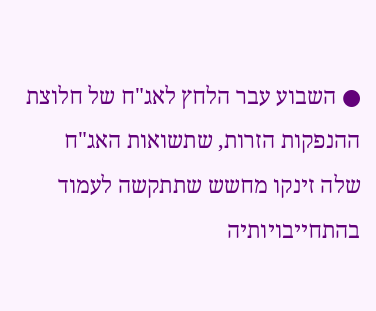● השבוע עבר הלחץ לאג"ח של חלוצת ההנפקות הזרות, שתשואות האג"ח שלה זינקו מחשש שתתקשה לעמוד בהתחייבויותיה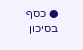● כסף בסיכון